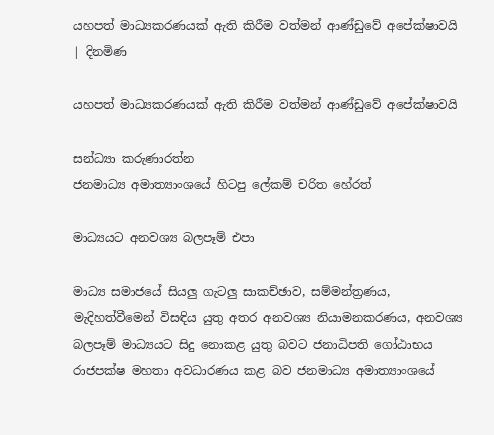යහපත් මාධ්‍යකරණයක් ඇති කිරීම වත්මන් ආණ්ඩුවේ අපේක්ෂාවයි | දිනමිණ

යහපත් මාධ්‍යකරණයක් ඇති කිරීම වත්මන් ආණ්ඩුවේ අපේක්ෂාවයි

සන්ධ්‍යා කරුණාරත්න
ජනමාධ්‍ය අමාත්‍යාංශයේ හිටපු ලේකම් චරිත හේරත්

මාධ්‍යයට අනවශ්‍ය බලපෑම් එපා

මාධ්‍ය සමාජයේ සියලු ගැටලු සාකච්ඡාව, සම්මන්ත්‍රණය, මැදිහත්වීමෙන් විසඳිය යුතු අතර අනවශ්‍ය නියාමනකරණය, අනවශ්‍ය බලපෑම් මාධ්‍යයට සිදු නොකළ යුතු බවට ජනාධිපති ගෝඨාභය රාජපක්ෂ මහතා අවධාරණය කළ බව ජනමාධ්‍ය අමාත්‍යාංශයේ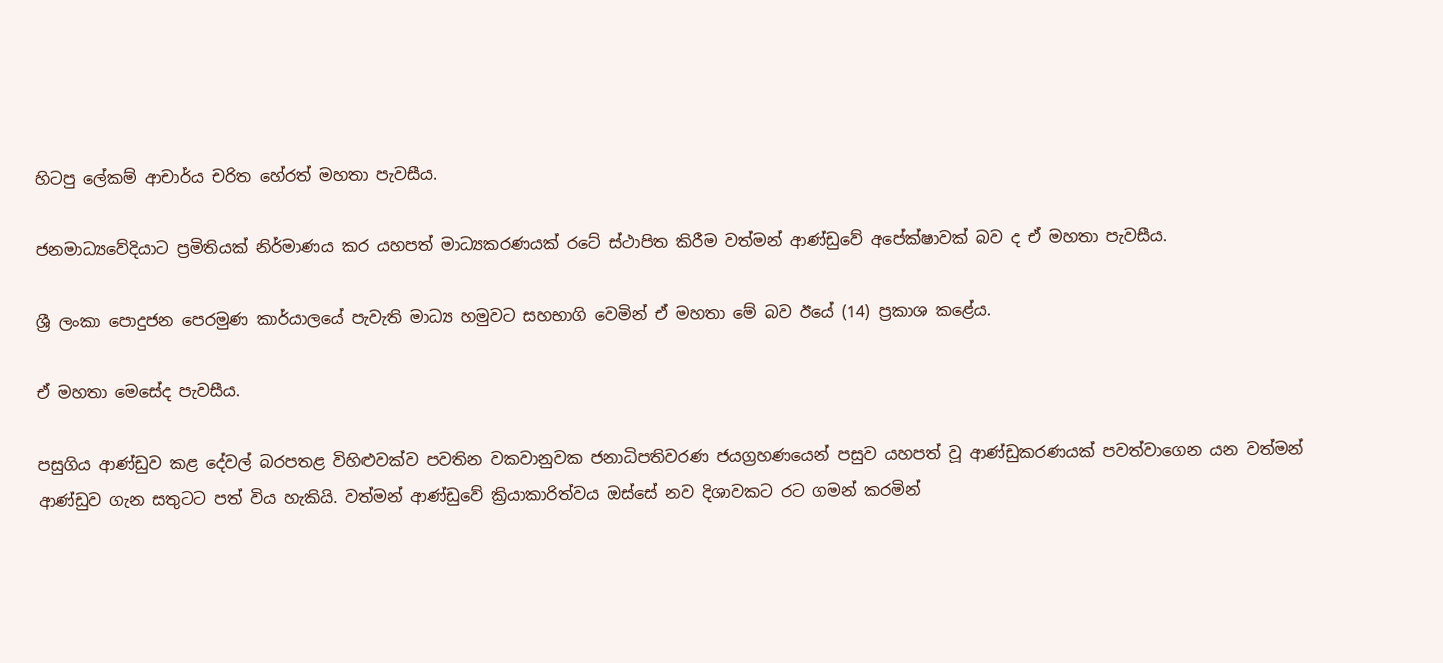හිටපු ලේකම් ආචාර්ය චරිත හේරත් මහතා පැවසීය.

ජනමාධ්‍යවේදියාට ප්‍රමිතියක් නිර්මාණය කර යහපත් මාධ්‍යකරණයක් රටේ ස්ථාපිත කිරීම වත්මන් ආණ්ඩුවේ අපේක්ෂාවක් බව ද ඒ මහතා පැවසීය.

ශ්‍රී ලංකා පොදුජන පෙරමුණ කාර්යාලයේ පැවැති මාධ්‍ය හමුවට සහභාගි වෙමින් ඒ මහතා මේ බව ඊයේ (14) ප්‍රකාශ කළේය.

ඒ මහතා මෙසේද පැවසීය.

පසුගිය ආණ්ඩුව කළ දේවල් බරපතළ විහිළුවක්ව පවතින වකවානුවක ජනාධිපතිවරණ ජයග්‍රහණයෙන් පසුව යහපත් වූ ආණ්ඩුකරණයක් පවත්වාගෙන යන වත්මන් ආණ්ඩුව ගැන සතුටට පත් විය හැකියි. වත්මන් ආණ්ඩුවේ ක්‍රියාකාරිත්වය ඔස්සේ නව දිශාවකට රට ගමන් කරමින්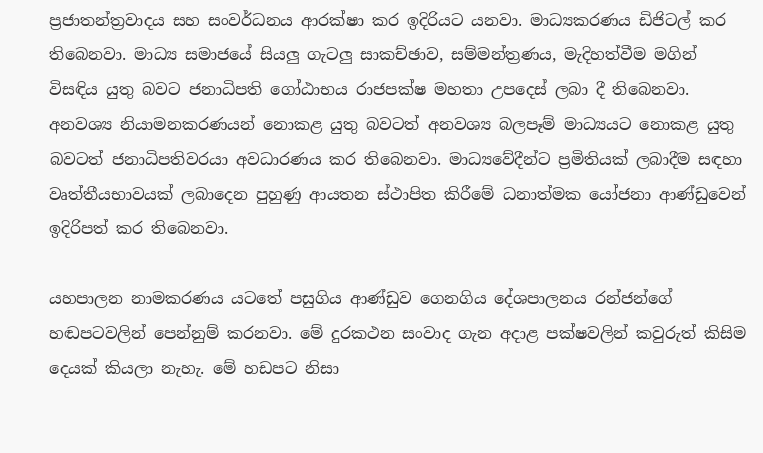ප්‍රජාතන්ත්‍රවාදය සහ සංවර්ධනය ආරක්ෂා කර ඉදිරියට යනවා. මාධ්‍යකරණය ඩිජිටල් කර තිබෙනවා. මාධ්‍ය සමාජයේ සියලු ගැටලු සාකච්ඡාව, සම්මන්ත්‍රණය, මැදිහත්වීම මගින් විසඳිය යුතු බවට ජනාධිපති ගෝඨාභය රාජපක්ෂ මහතා උපදෙස් ලබා දී තිබෙනවා. අනවශ්‍ය නියාමනකරණයන් නොකළ යුතු බවටත් අනවශ්‍ය බලපෑම් මාධ්‍යයට නොකළ යුතු බවටත් ජනාධිපතිවරයා අවධාරණය කර තිබෙනවා. මාධ්‍යවේදීන්ට ප්‍රමිතියක් ලබාදීම සඳහා වෘත්තීයභාවයක් ලබාදෙන පුහුණු ආයතන ස්ථාපිත කිරීමේ ධනාත්මක යෝජනා ආණ්ඩුවෙන් ඉදිරිපත් කර තිබෙනවා.

යහපාලන නාමකරණය යටතේ පසුගිය ආණ්ඩුව ගෙනගිය දේශපාලනය රන්ජන්ගේ හඬපටවලින් පෙන්නුම් කරනවා. මේ දුරකථන සංවාද ගැන අදාළ පක්ෂවලින් කවුරුත් කිසිම දෙයක් කියලා නැහැ. මේ හඩපට නිසා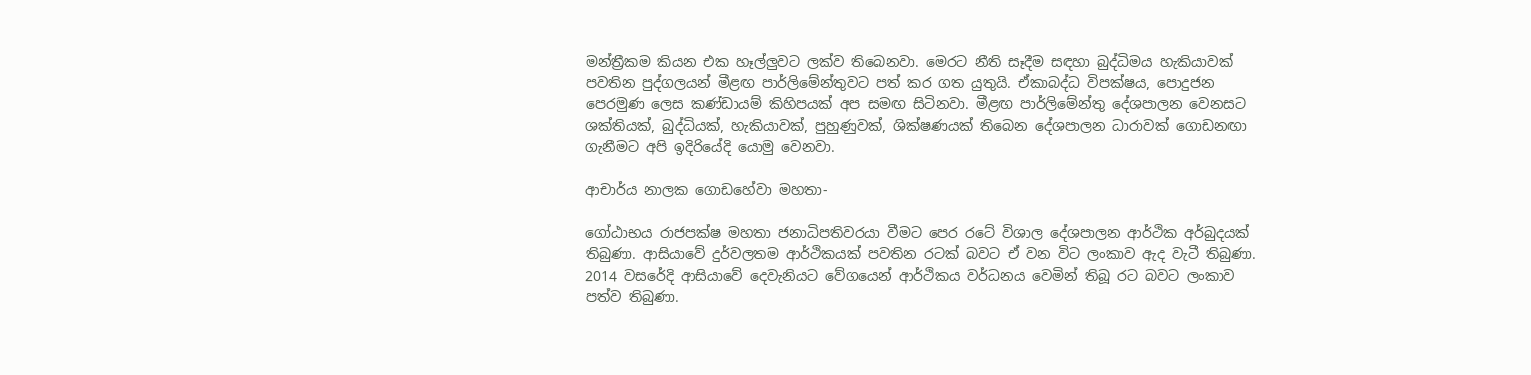මන්ත්‍රීකම කියන එක හෑල්ලුවට ලක්ව තිබෙනවා. මෙරට නීති සෑදීම සඳහා බුද්ධිමය හැකියාවක් පවතින පුද්ගලයන් මීළඟ පාර්ලිමේන්තුවට පත් කර ගත යුතුයි. ඒකාබද්ධ විපක්ෂය, පොදුජන පෙරමුණ ලෙස කණ්ඩායම් කිහිපයක් අප සමඟ සිටිනවා. මීළඟ පාර්ලිමේන්තු දේශපාලන වෙනසට ශක්තියක්, බුද්ධියක්, හැකියාවක්, පුහුණුවක්, ශික්ෂණයක් තිබෙන දේශපාලන ධාරාවක් ගොඩනඟා ගැනීමට අපි ඉදිරියේදි යොමු වෙනවා.

ආචාර්ය නාලක ගොඩහේවා මහතා-

ගෝඨාභය රාජපක්ෂ මහතා ජනාධිපතිවරයා වීමට පෙර රටේ විශාල දේශපාලන ආර්ථික අර්බුදයක් තිබුණා. ආසියාවේ දුර්වලතම ආර්ථිකයක් පවතින රටක් බවට ඒ වන විට ලංකාව ඇද වැටී තිබුණා. 2014 වසරේදි ආසියාවේ දෙවැනියට වේගයෙන් ආර්ථිකය වර්ධනය වෙමින් තිබූ රට බවට ලංකාව පත්ව තිබුණා.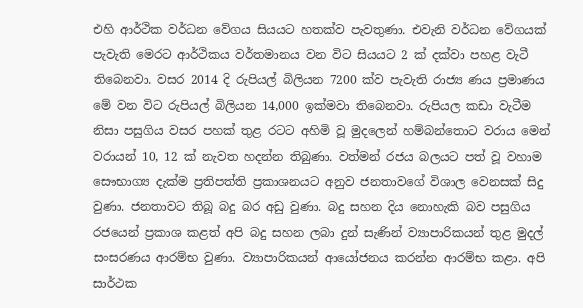එහි ආර්ථික වර්ධන වේගය සියයට හතක්ව පැවතුණා. එවැනි වර්ධන වේගයක් පැවැති මෙරට ආර්ථිකය වර්තමානය වන විට සියයට 2 ක් දක්වා පහළ වැටී තිබෙනවා. වසර 2014 දි රුපියල් බිලියන 7200 ක්ව පැවැති රාජ්‍ය ණය ප්‍රමාණය මේ වන විට රුපියල් බිලියන 14,000 ඉක්මවා තිබෙනවා. රුපියල කඩා වැටීම නිසා පසුගිය වසර පහක් තුළ රටට අහිමි වූ මුදලෙන් හම්බන්තොට වරාය මෙන් වරායන් 10, 12 ක් නැවත හදන්න තිබුණා. වත්මන් රජය බලයට පත් වූ වහාම සෞභාග්‍ය දැක්ම ප්‍රතිපත්ති ප්‍රකාශනයට අනුව ජනතාවගේ විශාල වෙනසක් සිදු වුණා. ජනතාවට තිබූ බදු බර අඩු වුණා. බදු සහන දිය නොහැකි බව පසුගිය රජයෙන් ප්‍රකාශ කළත් අපි බදු සහන ලබා දුන් සැණින් ව්‍යාපාරිකයන් තුළ මුදල් සංසරණය ආරම්භ වුණා. ව්‍යාපාරිකයන් ආයෝජනය කරන්න ආරම්භ කළා. අපි සාර්ථක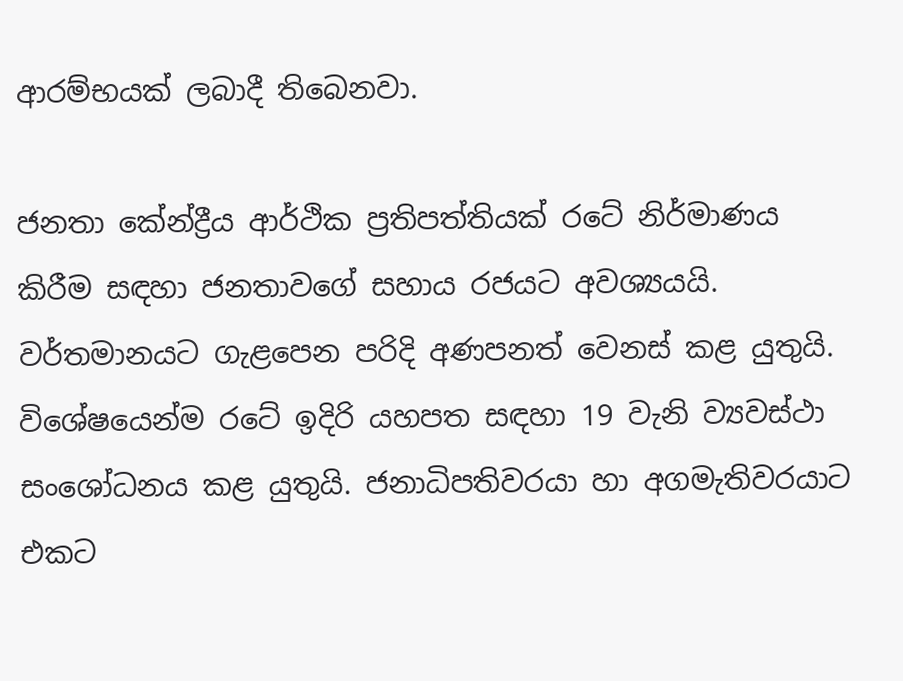ආරම්භයක් ලබාදී තිබෙනවා.

ජනතා කේන්ද්‍රීය ආර්ථික ප්‍රතිපත්තියක් රටේ නිර්මාණය කිරීම සඳහා ජනතාවගේ සහාය රජයට අවශ්‍යයයි. වර්තමානයට ගැළපෙන පරිදි අණපනත් වෙනස් කළ යුතුයි. විශේෂයෙන්ම රටේ ඉදිරි යහපත සඳහා 19 වැනි ව්‍යවස්ථා සංශෝධනය කළ යුතුයි. ජනාධිපතිවරයා හා අගමැතිවරයාට එකට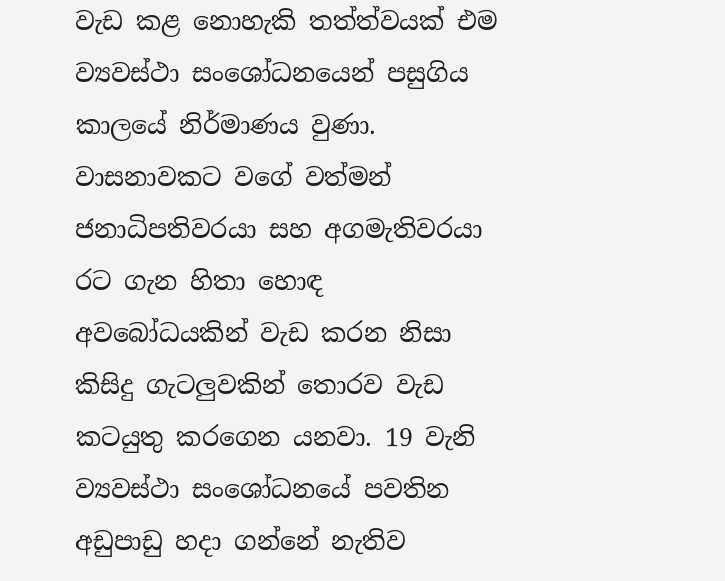වැඩ කළ නොහැකි තත්ත්වයක් එම ව්‍යවස්ථා සංශෝධනයෙන් පසුගිය කාලයේ නිර්මාණය වුණා. වාසනාවකට වගේ වත්මන් ජනාධිපතිවරයා සහ අගමැතිවරයා රට ගැන හිතා හොඳ අවබෝධයකින් වැඩ කරන නිසා කිසිදු ගැටලුවකින් තොරව වැඩ කටයුතු කරගෙන යනවා. 19 වැනි ව්‍යවස්ථා සංශෝධනයේ පවතින අඩුපාඩු හදා ගන්නේ නැතිව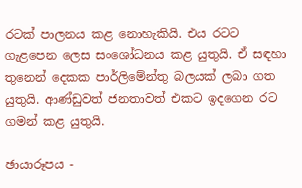රටක් පාලනය කළ නොහැකියි. එය රටට ගැළපෙන ලෙස සංශෝධනය කළ යුතුයි. ඒ සඳහා තුනෙන් දෙකක පාර්ලිමේන්තු බලයක් ලබා ගත යුතුයි. ආණ්ඩුවත් ජනතාවත් එකට ඉදගෙන රට ගමන් කළ යුතුයි.

ඡායාරූපය -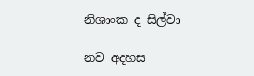නිශාංක ද සිල්වා

නව අදහස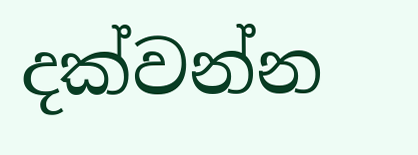දක්වන්න